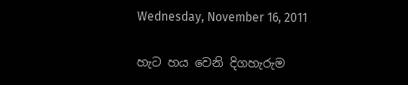Wednesday, November 16, 2011

හැට හය වෙනි දිගහැරුම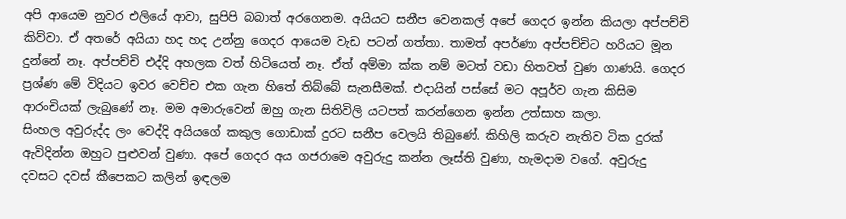අපි ආයෙම නුවර එලියේ ආවා, සුපිපි බබාත් අරගෙනම. අයියට සනීප වෙනකල් අපේ ගෙදර ඉන්න කියලා අප්පච්චි කිව්වා. ඒ අතරේ අයියා හද හද උන්නු ගෙදර ආයෙම වැඩ පටන් ගත්තා. තාමත් අපර්ණා අප්පච්චිට හරියට මූන දුන්නේ නෑ. අප්පච්චි එද්දි අහලක වත් හිටියෙත් නෑ. ඒත් අම්මා ක්ක නම් මටත් වඩා හිතවත් වුණ ගාණයි. ගෙදර ප්‍රශ්ණ මේ විදියට ඉවර වෙච්ච එක ගැන හිතේ තිබ්බේ සැනසීමක්. එදායින් පස්සේ මට අපූර්ව ගැන කිසිම ආරංචියක් ලැබුණේ නෑ. මම අමාරුවෙන් ඔහු ගැන සිතිවිලි යටපත් කරන්ගෙන ඉන්න උත්සාහ කලා.
සිංහල අවුරුද්ද ලං වෙද්දි අයියගේ කකුල ගොඩාක් දුරට සනීප වෙලයි තිබුණේ. කිහිලි කරුව නැතිව ටික දුරක් ඇවිදින්න ඔහුට පුළුවන් වුණා. අපේ ගෙදර අය ගජරාමෙ අවුරුදු කන්න ලෑස්ති වුණා, හැමදාම වගේ. අවුරුදු දවසට දවස් කීපෙකට කලින් ඉඳලම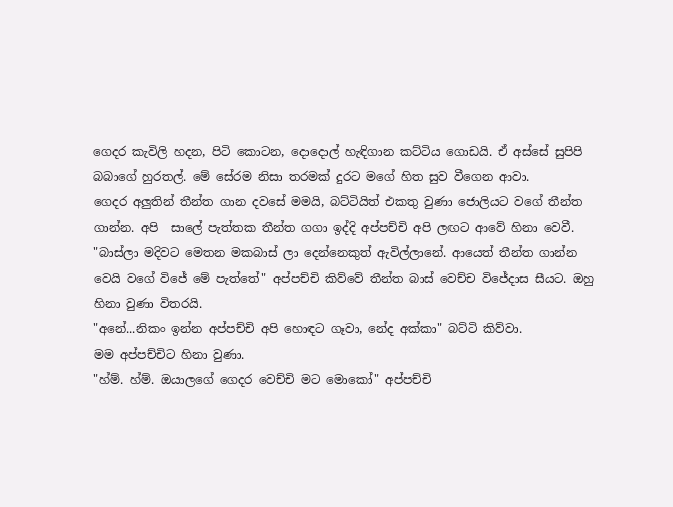ගෙදර කැවිලි හදන, පිටි කොටන, දොදොල් හැඳිගාන කට්ටිය ගොඩයි. ඒ අස්සේ සුපිපි බබාගේ හුරතල්. මේ සේරම නිසා තරමක් දුරට මගේ හිත සුව වීගෙන ආවා.
ගෙදර අලුතින් තීන්ත ගාන දවසේ මමයි, බට්ටියිත් එකතු වුණා ජොලියට වගේ තීන්ත ගාන්න. අපි  සාලේ පැත්තක තීන්ත ගගා ඉද්දි අප්පච්චි අපි ලඟට ආවේ හිනා වෙවී.
"බාස්ලා මදිවට මෙතන මකබාස් ලා දෙන්නෙකුත් ඇවිල්ලානේ. ආයෙත් තීන්ත ගාන්න වෙයි වගේ විජේ මේ පැත්තේ" අප්පච්චි කිව්වේ තීන්ත බාස් වෙච්ච විජේදාස සීයට. ඔහු  හිනා වුණා විතරයි.
"අනේ...නිකං ඉන්න අප්පච්චි අපි හොඳට ගෑවා, නේද අක්කා" බට්ටි කිව්වා.
මම අප්පච්චිට හිනා වුණා.
"හ්ම්. හ්ම්. ඔයාලගේ ගෙදර වෙච්චි මට මොකෝ" අප්පච්චි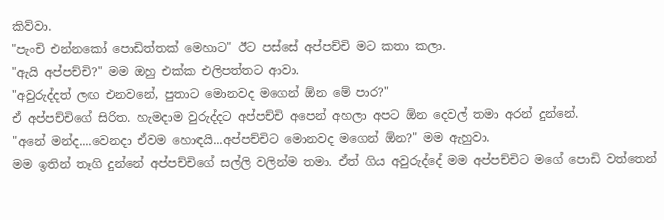කිව්වා.
"පැංචි එන්නකෝ පොඩිත්තක් මෙහාට" ඊට පස්සේ අප්පච්චි මට කතා කලා.
"ඇයි අප්පච්චි?" මම ඔහු එක්ක එලිපත්තට ආවා.
"අවුරුද්දත් ලඟ එනවනේ, පුතාට මොනවද මගෙන් ඕන මේ පාර?"
ඒ අප්පච්චිගේ සිරිත. හැමදාම වුරුද්දට අප්පච්චි අපෙන් අහලා අපට ඕන දෙවල් තමා අරන් දුන්නේ.
"අනේ මන්ද....වෙනදා ඒවම හොඳයි...අප්පච්චිට මොනවද මගෙන් ඕන?" මම ඇහුවා.
මම ඉතින් තෑගි දුන්නේ අප්පච්චිගේ සල්ලි වලින්ම තමා. ඒත් ගිය අවුරුද්දේ මම අප්පච්චිට මගේ පොඩි වත්තෙන්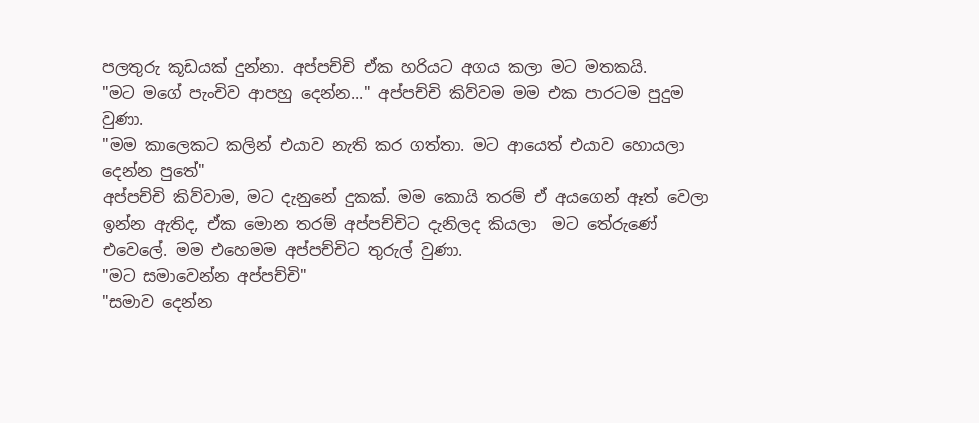පලතුරු කූඩයක් දුන්නා. අප්පච්චි ඒක හරියට අගය කලා මට මතකයි.
"මට මගේ පැංචිව ආපහු දෙන්න..." අප්පච්චි කිව්වම මම එක පාරටම පුදුම වුණා.
"මම කාලෙකට කලින් එයාව නැති කර ගත්තා. මට ආයෙත් එයාව හොයලා දෙන්න පුතේ"
අප්පච්චි කිව්වාම, මට දැනුනේ දුකක්. මම කොයි තරම් ඒ අයගෙන් ඈත් වෙලා ඉන්න ඇතිද, ඒක මොන තරම් අප්පච්චිට දැනිලද කියලා  මට තේරුණේ එවෙලේ. මම එහෙමම අප්පච්චිට තුරුල් වුණා.
"මට සමාවෙන්න අප්පච්චි"
"සමාව දෙන්න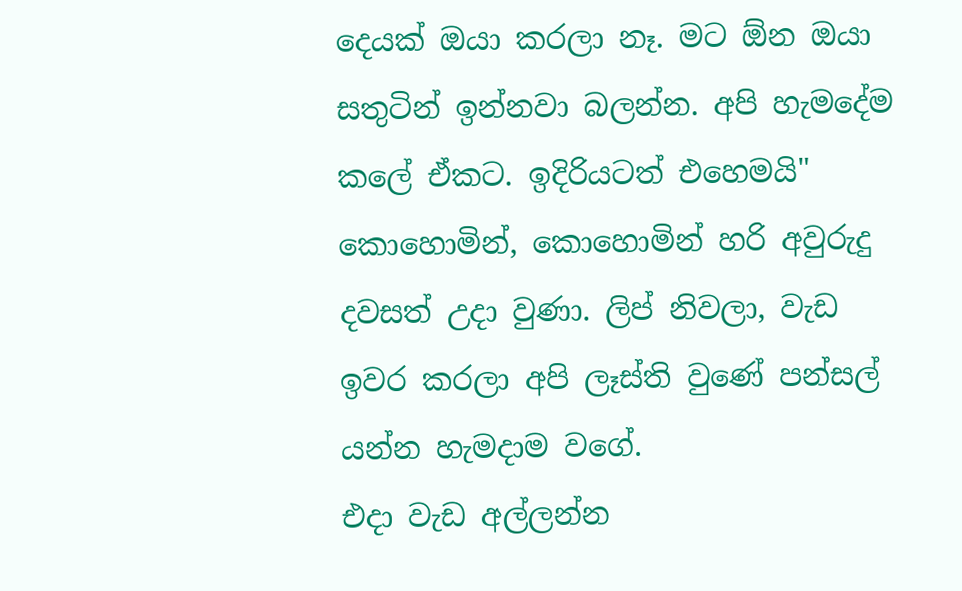දෙයක් ඔයා කරලා නෑ. මට ඕන ඔයා සතුටින් ඉන්නවා බලන්න. අපි හැමදේම කලේ ඒකට. ඉදිරියටත් එහෙමයි"
කොහොමින්, කොහොමින් හරි අවුරුදු දවසත් උදා වුණා. ලිප් නිවලා, වැඩ ඉවර කරලා අපි ලෑස්ති වුණේ පන්සල් යන්න හැමදාම වගේ.
එදා වැඩ අල්ලන්න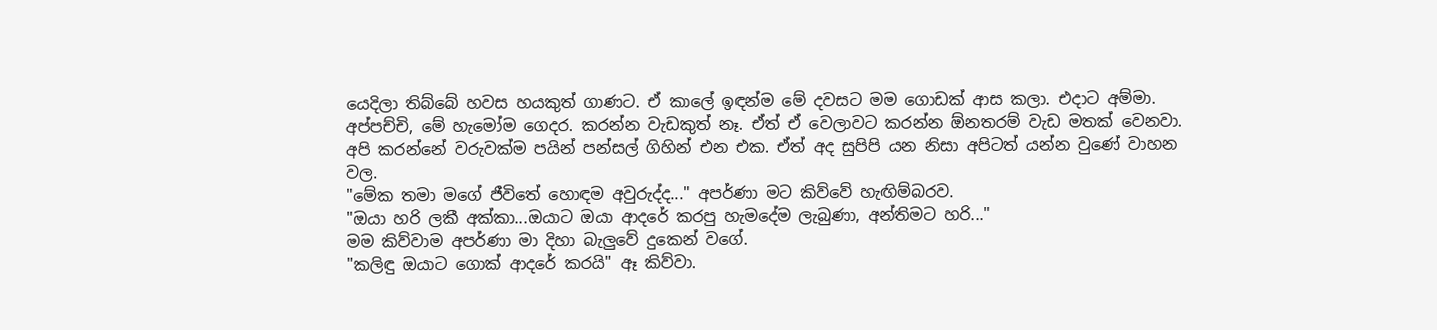යෙදිලා තිබ්බේ හවස හයකුත් ගාණට. ඒ කාලේ ඉඳන්ම මේ දවසට මම ගොඩක් ආස කලා. එදාට අම්මා. අප්පච්චි, මේ හැමෝම ගෙදර. කරන්න වැඩකුත් නෑ. ඒත් ඒ වෙලාවට කරන්න ඕනතරම් වැඩ මතක් වෙනවා. අපි කරන්නේ වරුවක්ම පයින් පන්සල් ගිහින් එන එක. ඒත් අද සුපිපි යන නිසා අපිටත් යන්න වුණේ වාහන වල.
"මේක තමා මගේ ජීවිතේ හොඳම අවුරුද්ද..." අපර්ණා මට කිව්වේ හැඟිම්බරව.
"ඔයා හරි ලකී අක්කා...ඔයාට ඔයා ආදරේ කරපු හැමදේම ලැබුණා, අන්තිමට හරි..."
මම කිව්වාම අපර්ණා මා දිහා බැලුවේ දුකෙන් වගේ.
"කලිඳු ඔයාට ගොක් ආදරේ කරයි" ඈ කිව්වා.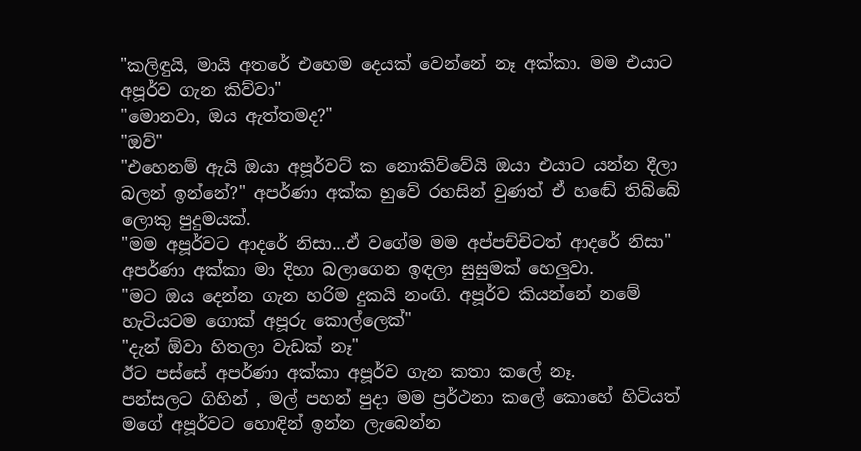"කලිඳුයි, මායි අතරේ එහෙම දෙයක් වෙන්නේ නෑ අක්කා. මම එයාට අපූර්ව ගැන කිව්වා"
"මොනවා, ඔය ඇත්තමද?"
"ඔව්"
"එහෙනම් ඇයි ඔයා අපූර්වට් ක නොකිව්වේයි ඔයා එයාට යන්න දීලා බලන් ඉන්නේ?" අපර්ණා අක්ක හුවේ රහසින් වුණත් ඒ හඬේ තිබ්බේ ලොකු පුදුමයක්.
"මම අපූර්වට ආදරේ නිසා...ඒ වගේම මම අප්පච්චිටත් ආදරේ නිසා"
අපර්ණා අක්කා මා දිහා බලාගෙන ඉඳලා සුසුමක් හෙලුවා.
"මට ඔය දෙන්න ගැන හරිම දුකයි නංඟි. අපූර්ව කියන්නේ නමේ හැටියටම ගොක් අපූරු කොල්ලෙක්"
"දැන් ඕවා හිතලා වැඩක් නෑ"
ඊට පස්සේ අපර්ණා අක්කා අපූර්ව ගැන කතා කලේ නෑ.
පන්සලට ගිහින් , මල් පහන් පුදා මම ප්‍රර්ථනා කලේ කොහේ හිටියත් මගේ අපූර්වට හොඳින් ඉන්න ලැබෙන්න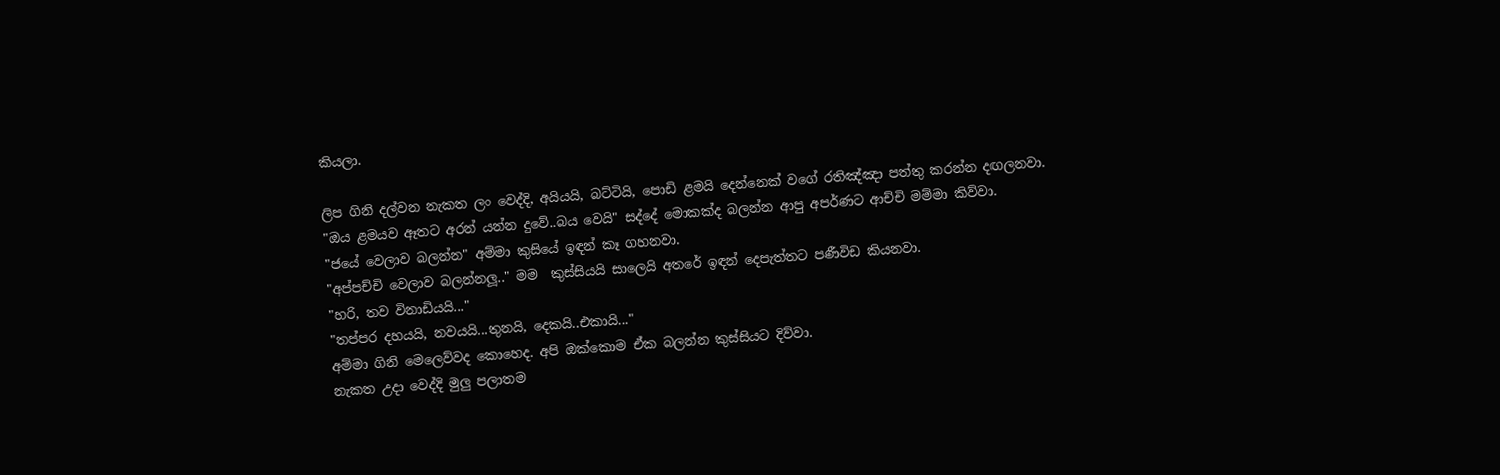කියලා.

ලිප ගිනි දල්වන නැකත ලං වෙද්දි, අයියයි, බට්ටියි, පොඩි ළමයි දෙන්නෙක් වගේ රතිඤ්ඤා පත්තු කරන්න දඟලනවා.
"ඔය ළමයව ඈතට අරන් යන්න දුවේ..බය වෙයි" සද්දේ මොකක්ද බලන්න ආපු අපර්ණට ආච්චි මම්මා කිව්වා.
"ජයේ වෙලාව බලන්න" අම්මා කුසියේ ඉඳන් කෑ ගහනවා.
"අප්පච්චි වෙලාව බලන්නලූ.." මම  කුස්සියයි සාලෙයි අතරේ ඉඳන් දෙපැත්තට පණීවිඩ කියනවා.
"හරි, තව විනාඩියයි..."
"තප්පර දහයයි, නවයයි...තුනයි, දෙකයි..එකායි..."
අම්මා ගිනි මෙලෙව්වද කොහෙද. අපි ඔක්කොම ඒක බලන්න කුස්සියට දිව්වා.
නැකත උදා වෙද්දි මුලු පලාතම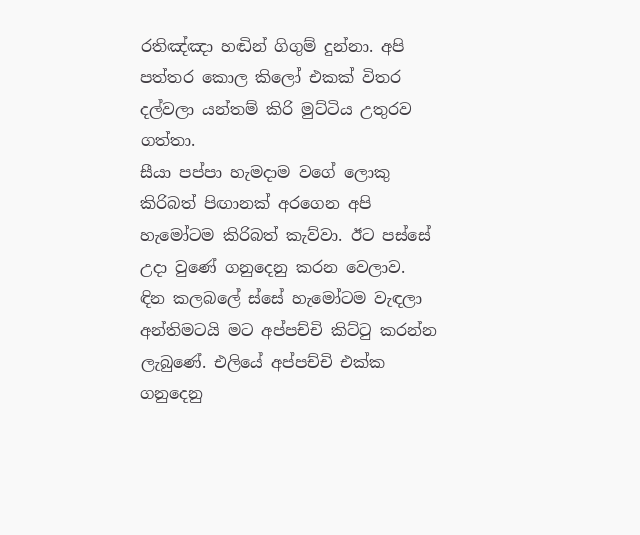රතිඤ්ඤා හඬින් ගිගුම් දුන්නා. අපි පත්තර කොල කිලෝ එකක් විතර දල්වලා යන්තම් කිරි මුට්ටිය උතුරව ගත්තා.
සීයා පප්පා හැමදාම වගේ ලොකු කිරිබත් පිඟානක් අරගෙන අපි හැමෝටම කිරිබත් කැව්වා. ඊට පස්සේ උදා වුණේ ගනුදෙනු කරන වෙලාව.
ඳින කලබලේ ස්සේ හැමෝටම වැඳලා අන්තිමටයි මට අප්පච්චි කිට්ටු කරන්න ලැබුණේ. එලියේ අප්පච්චි එක්ක ගනුදෙනු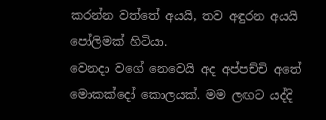කරන්න වත්තේ අයයි, තව අඳුරන අයයි පෝලිමක් හිටියා.
වෙනදා වගේ නෙවෙයි අද අප්පච්චි අතේ මොකක්දෝ කොලයක්. මම ලඟට යද්දි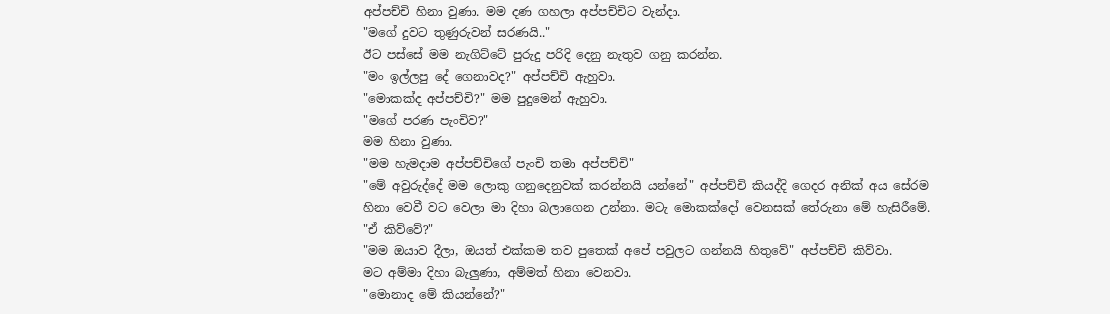අප්පච්චි හිනා වුණා. මම දණ ගහලා අප්පච්චිට වැන්දා.
"මගේ දුවට තුණුරුවන් සරණයි.."
ඊට පස්සේ මම නැගිට්ටේ පුරුදු පරිදි දෙනු නැතුව ගනු කරන්න.
"මං ඉල්ලපු දේ ගෙනාවද?" අප්පච්චි ඇහුවා.
"මොකක්ද අප්පච්චි?" මම පුදුමෙන් ඇහුවා.
"මගේ පරණ පැංචිව?"
මම හිනා වුණා.
"මම හැමදාම අප්පච්චිගේ පැංචි තමා අප්පච්චි"
"මේ අවුරුද්දේ මම ලොකු ගනුදෙනුවක් කරන්නයි යන්නේ" අප්පච්චි කියද්දි ගෙදර අනික් අය සේරම හිනා වෙවී වට වෙලා මා දිහා බලාගෙන උන්නා. මටැ මොකක්දෝ වෙනසක් තේරුනා මේ හැසිරීමේ.
"ඒ කිව්වේ?"
"මම ඔයාව දීලා, ඔයත් එක්කම තව පුතෙක් අපේ පවුලට ගන්නයි හිතුවේ" අප්පච්චි කිව්වා.
මට අම්මා දිහා බැලුණා, අම්මත් හිනා වෙනවා.
"මොනාද මේ කියන්නේ?"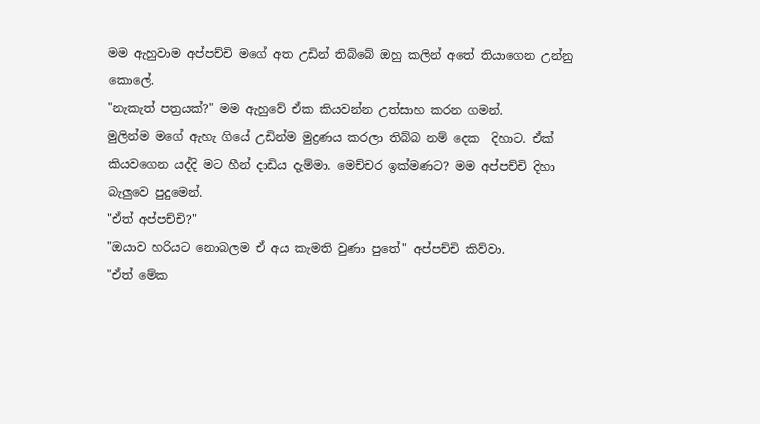මම ඇහුවාම අප්පච්චි මගේ අත උඩින් තිබ්බේ ඔහු කලින් අතේ තියාගෙන උන්නු කොලේ.
"නැකැත් පත්‍රයක්?" මම ඇහුවේ ඒක කියවන්න උත්සාහ කරන ගමන්.
මුලින්ම මගේ ඇහැ ගියේ උඩින්ම මුද්‍රණය කරලා තිබ්බ නම් දෙක  දිහාට. ඒක් කියවගෙන යද්දි මට හීන් දාඩිය දැම්මා. මෙච්චර ඉක්මණට? මම අප්පච්චි දිහා බැලුවෙ පුදුමෙන්.
"ඒත් අප්පච්චි?"
"ඔයාව හරියට නොබලම ඒ අය කැමති වුණා පුතේ" අප්පච්චි කිව්වා.
"ඒත් මේක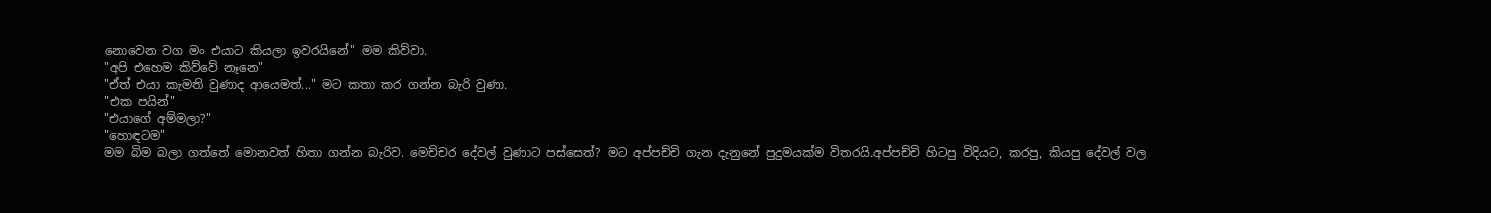නොවෙන වග මං එයාට කියලා ඉවරයිනේ" මම කිව්වා.
"අපි එහෙම කිව්වේ නෑනෙ"
"ඒත් එයා කැමති වුණාද ආයෙමත්..." මට කතා කර ගන්න බැරි වුණා.
"එක පයින්"
"එයාගේ අම්මලා?"
"හොඳටම"
මම බිම බලා ගත්තේ මොනවත් හිතා ගන්න බැරිව. මෙච්චර දේවල් වුණාට පස්සෙත්? මට අප්පච්චි ගැන දැනුනේ පුදුමයක්ම විතරයි.අප්පච්චි හිටපු විදියට, කරපු, කියපු දේවල් වල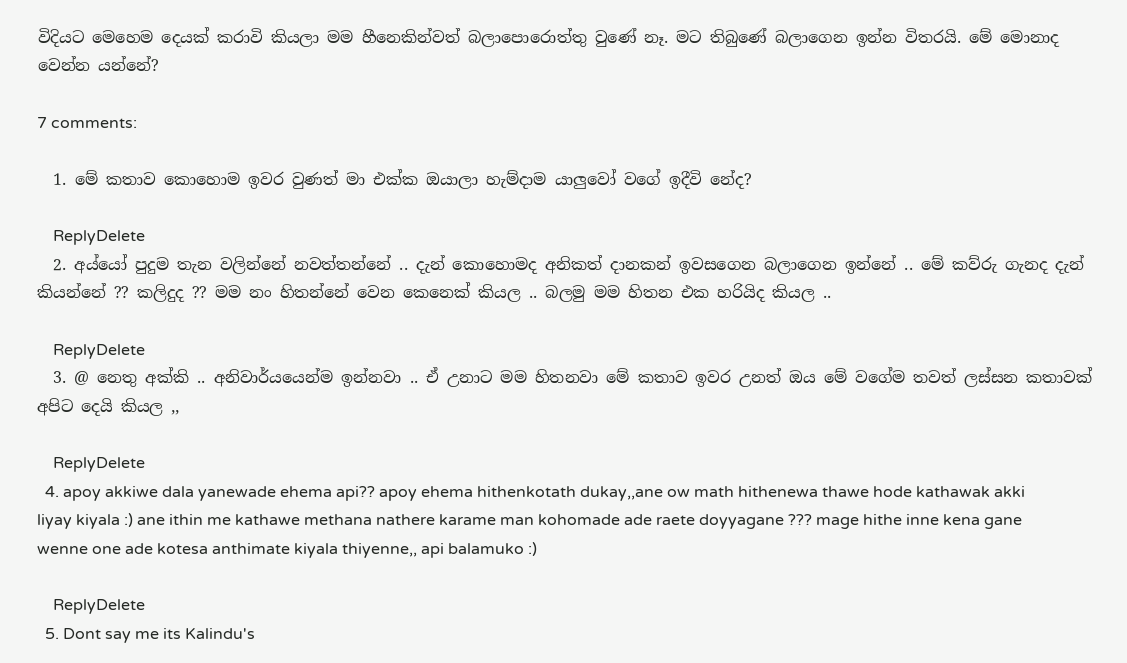විදියට මෙහෙම දෙයක් කරාවි කියලා මම හීනෙකින්වත් බලාපොරොත්තු වුණේ නෑ. මට තිබුණේ බලාගෙන ඉන්න විතරයි. මේ මොනාද වෙන්න යන්නේ?

7 comments:

  1. මේ කතාව කොහොම ඉවර වුණත් මා එක්ක ඔයාලා හැම්දාම යාලුවෝ වගේ ඉදීවි නේද?

    ReplyDelete
  2. අය්යෝ පුදුම තැන වලින්නේ නවත්තන්නේ .. දැන් කොහොමද අනිකත් දානකන් ඉවසගෙන බලාගෙන ඉන්නේ .. මේ කව්රු ගැනද දැන් කියන්නේ ?? කලිදුද ?? මම නං හිතන්නේ වෙන කෙනෙක් කියල .. බලමු මම හිතන එක හරියිද කියල ..

    ReplyDelete
  3. @ නෙතු අක්කි .. අනිවාර්යයෙන්ම ඉන්නවා .. ඒ උනාට මම හිතනවා මේ කතාව ඉවර උනත් ඔය මේ වගේම තවත් ලස්සන කතාවක් අපිට දෙයි කියල ,,

    ReplyDelete
  4. apoy akkiwe dala yanewade ehema api?? apoy ehema hithenkotath dukay,,ane ow math hithenewa thawe hode kathawak akki liyay kiyala :) ane ithin me kathawe methana nathere karame man kohomade ade raete doyyagane ??? mage hithe inne kena gane wenne one ade kotesa anthimate kiyala thiyenne,, api balamuko :)

    ReplyDelete
  5. Dont say me its Kalindu's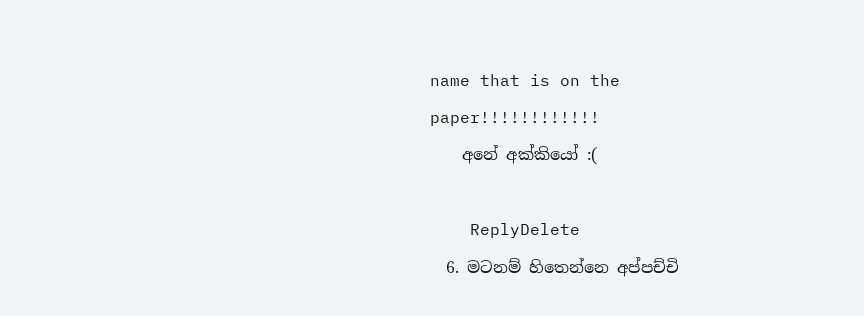name that is on the paper!!!!!!!!!!!!
    අනේ අක්කියෝ :(

    ReplyDelete
  6. මටනම් හිතෙන්නෙ අප්පච්චි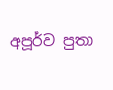අපූර්ව පුතා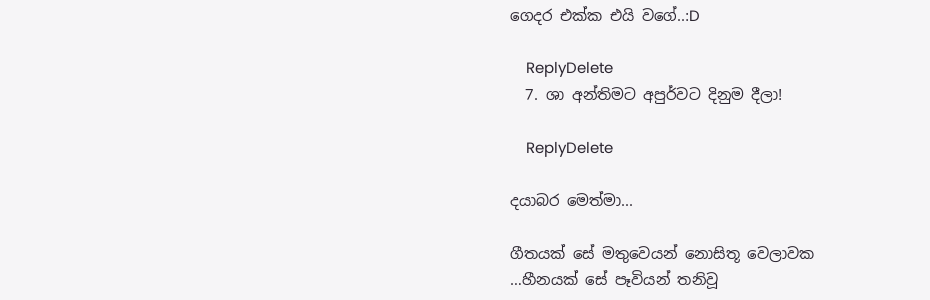ගෙදර එක්ක එයි වගේ..:D

    ReplyDelete
  7. ශා අන්තිමට අපුර්වට දිනුම දීලා!

    ReplyDelete

දයාබර මෙත්මා...

ගීතයක් සේ මතුවෙයන් නොසිතූ වෙලාවක
…හීනයක් සේ පෑවියන් තනිවූ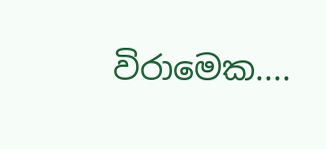විරාමෙක....